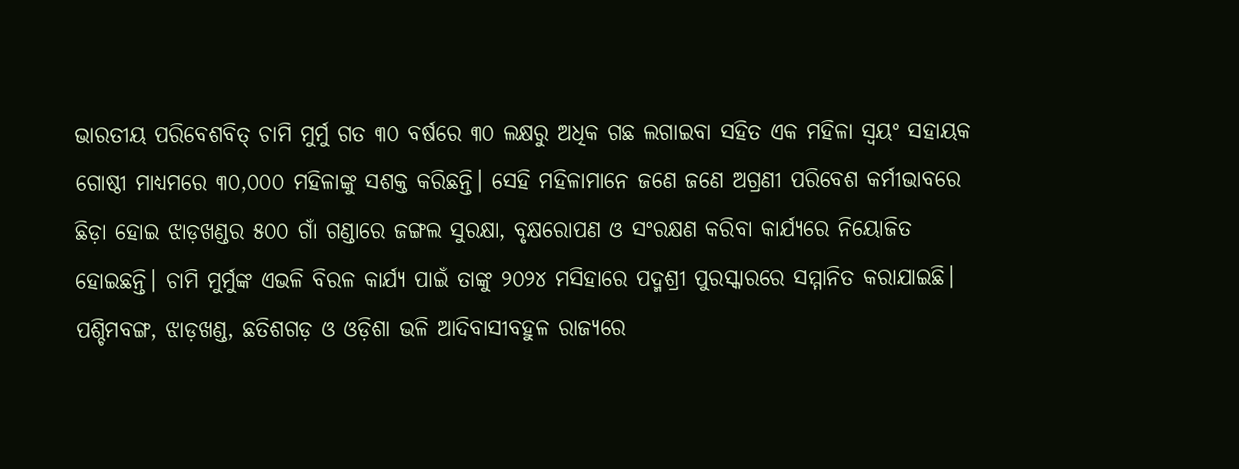ଭାରତୀୟ ପରିବେଶବିତ୍ ଚାମି ମୁର୍ମୁ ଗତ ୩୦ ବର୍ଷରେ ୩୦ ଲକ୍ଷରୁ ଅଧିକ ଗଛ ଲଗାଇବା ସହିତ ଏକ ମହିଳା ସ୍ୱୟଂ ସହାୟକ ଗୋଷ୍ଠୀ ମାଧ୍ୟମରେ ୩୦,୦୦୦ ମହିଳାଙ୍କୁ ସଶକ୍ତ କରିଛନ୍ତି। ସେହି ମହିଳାମାନେ ଜଣେ ଜଣେ ଅଗ୍ରଣୀ ପରିବେଶ କର୍ମୀଭାବରେ ଛିଡ଼ା ହୋଇ ଝାଡ଼ଖଣ୍ଡର ୫୦୦ ଗାଁ ଗଣ୍ଡାରେ ଜଙ୍ଗଲ ସୁରକ୍ଷା, ବୃକ୍ଷରୋପଣ ଓ ସଂରକ୍ଷଣ କରିବା କାର୍ଯ୍ୟରେ ନିୟୋଜିତ ହୋଇଛନ୍ତି। ଚାମି ମୁର୍ମୁଙ୍କ ଏଭଳି ବିରଳ କାର୍ଯ୍ୟ ପାଇଁ ତାଙ୍କୁ ୨୦୨୪ ମସିହାରେ ପଦ୍ମଶ୍ରୀ ପୁରସ୍କାରରେ ସମ୍ମାନିତ କରାଯାଇଛି। ପଶ୍ଚିମବଙ୍ଗ, ଝାଡ଼ଖଣ୍ଡ, ଛତିଶଗଡ଼ ଓ ଓଡ଼ିଶା ଭଳି ଆଦିବାସୀବହୁଳ ରାଜ୍ୟରେ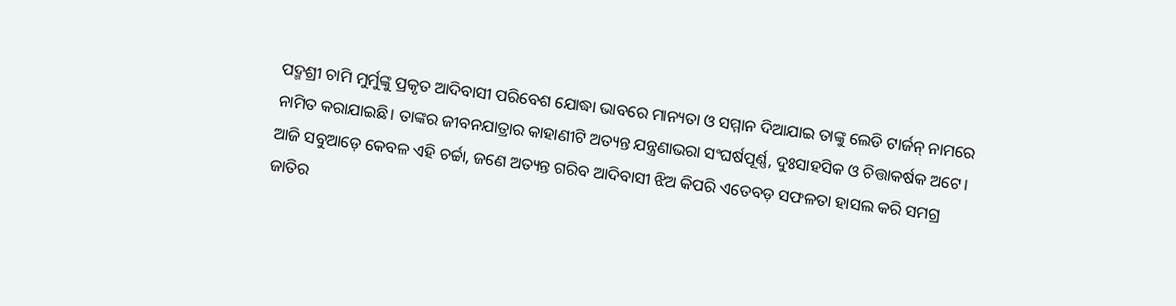ପଦ୍ମଶ୍ରୀ ଚାମି ମୁର୍ମୁଙ୍କୁ ପ୍ରକୃତ ଆଦିବାସୀ ପରିବେଶ ଯୋଦ୍ଧା ଭାବରେ ମାନ୍ୟତା ଓ ସମ୍ମାନ ଦିଆଯାଇ ତାଙ୍କୁ ଲେଡି ଟାର୍ଜନ୍ ନାମରେ ନାମିତ କରାଯାଇଛି। ତାଙ୍କର ଜୀବନଯାତ୍ରାର କାହାଣୀଟି ଅତ୍ୟନ୍ତ ଯନ୍ତ୍ରଣାଭରା ସଂଘର୍ଷପୂର୍ଣ୍ଣ, ଦୁଃସାହସିକ ଓ ଚିତ୍ତାକର୍ଷକ ଅଟେ। ଆଜି ସବୁଆଡ଼େ କେବଳ ଏହି ଚର୍ଚ୍ଚା, ଜଣେ ଅତ୍ୟନ୍ତ ଗରିବ ଆଦିବାସୀ ଝିଅ କିପରି ଏତେବଡ଼ ସଫଳତା ହାସଲ କରି ସମଗ୍ର ଜାତିର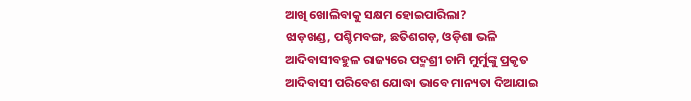ଆଖି ଖୋଲିବାକୁ ସକ୍ଷମ ହୋଇପାରିଲା?
ଝାଡ଼ଖଣ୍ଡ, ପଶ୍ଚିମବଙ୍ଗ, ଛତିଶଗଡ଼, ଓଡ଼ିଶା ଭଳି ଆଦିବାସୀବହୁଳ ରାଜ୍ୟରେ ପଦ୍ମଶ୍ରୀ ଚାମି ମୁର୍ମୁଙ୍କୁ ପ୍ରକୃତ ଆଦିବାସୀ ପରିବେଶ ଯୋଦ୍ଧା ଭାବେ ମାନ୍ୟତା ଦିଆଯାଇ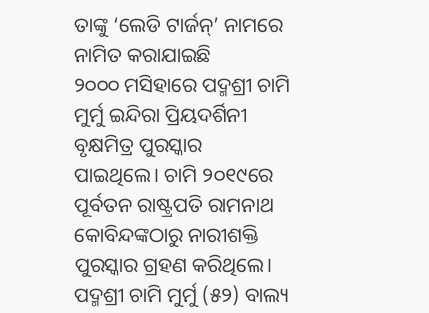ତାଙ୍କୁ ‘ଲେଡି ଟାର୍ଜନ୍’ ନାମରେ ନାମିତ କରାଯାଇଛି
୨୦୦୦ ମସିହାରେ ପଦ୍ମଶ୍ରୀ ଚାମି ମୁର୍ମୁ ଇନ୍ଦିରା ପ୍ରିୟଦର୍ଶିନୀ ବୃକ୍ଷମିତ୍ର ପୁରସ୍କାର ପାଇଥିଲେ। ଚାମି ୨୦୧୯ରେ ପୂର୍ବତନ ରାଷ୍ଟ୍ରପତି ରାମନାଥ କୋବିନ୍ଦଙ୍କଠାରୁ ନାରୀଶକ୍ତି ପୁରସ୍କାର ଗ୍ରହଣ କରିଥିଲେ। ପଦ୍ମଶ୍ରୀ ଚାମି ମୁର୍ମୁ (୫୨) ବାଲ୍ୟ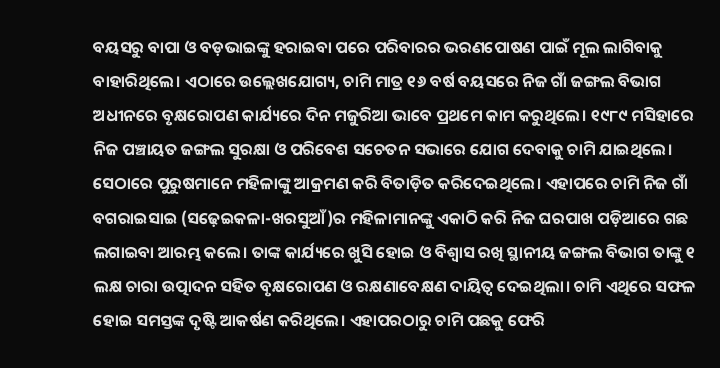ବୟସରୁ ବାପା ଓ ବଡ଼ଭାଇଙ୍କୁ ହରାଇବା ପରେ ପରିବାରର ଭରଣପୋଷଣ ପାଇଁ ମୂଲ ଲାଗିବାକୁ ବାହାରିଥିଲେ। ଏଠାରେ ଉଲ୍ଲେଖଯୋଗ୍ୟ, ଚାମି ମାତ୍ର ୧୬ ବର୍ଷ ବୟସରେ ନିଜ ଗାଁ ଜଙ୍ଗଲ ବିଭାଗ ଅଧୀନରେ ବୃକ୍ଷରୋପଣ କାର୍ଯ୍ୟରେ ଦିନ ମଜୁରିଆ ଭାବେ ପ୍ରଥମେ କାମ କରୁଥିଲେ। ୧୯୮୯ ମସିହାରେ ନିଜ ପଞ୍ଚାୟତ ଜଙ୍ଗଲ ସୁରକ୍ଷା ଓ ପରିବେଶ ସଚେତନ ସଭାରେ ଯୋଗ ଦେବାକୁ ଚାମି ଯାଇଥିଲେ। ସେଠାରେ ପୁରୁଷମାନେ ମହିଳାଙ୍କୁ ଆକ୍ରମଣ କରି ବିତାଡ଼ିତ କରିଦେଇଥିଲେ। ଏହାପରେ ଚାମି ନିଜ ଗାଁ ବଗରାଇସାଇ (ସଢ଼େଇକଳା-ଖରସୁଆଁ)ର ମହିଳାମାନଙ୍କୁ ଏକାଠି କରି ନିଜ ଘରପାଖ ପଡ଼ିଆରେ ଗଛ ଲଗାଇବା ଆରମ୍ଭ କଲେ। ତାଙ୍କ କାର୍ଯ୍ୟରେ ଖୁସି ହୋଇ ଓ ବିଶ୍ୱାସ ରଖି ସ୍ଥାନୀୟ ଜଙ୍ଗଲ ବିଭାଗ ତାଙ୍କୁ ୧ ଲକ୍ଷ ଚାରା ଉତ୍ପାଦନ ସହିତ ବୃକ୍ଷରୋପଣ ଓ ରକ୍ଷଣାବେକ୍ଷଣ ଦାୟିତ୍ୱ ଦେଇଥିଲା। ଚାମି ଏଥିରେ ସଫଳ ହୋଇ ସମସ୍ତଙ୍କ ଦୃଷ୍ଟି ଆକର୍ଷଣ କରିଥିଲେ। ଏହାପରଠାରୁ ଚାମି ପଛକୁ ଫେରି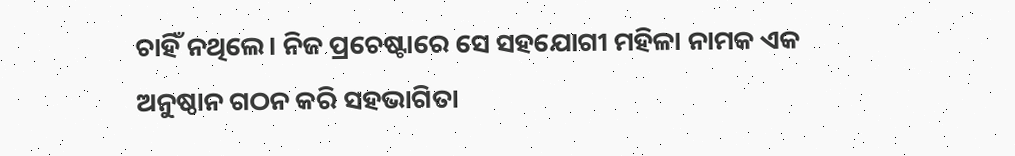ଚାହିଁ ନଥିଲେ। ନିଜ ପ୍ରଚେଷ୍ଟାରେ ସେ ସହଯୋଗୀ ମହିଳା ନାମକ ଏକ ଅନୁଷ୍ଠାନ ଗଠନ କରି ସହଭାଗିତା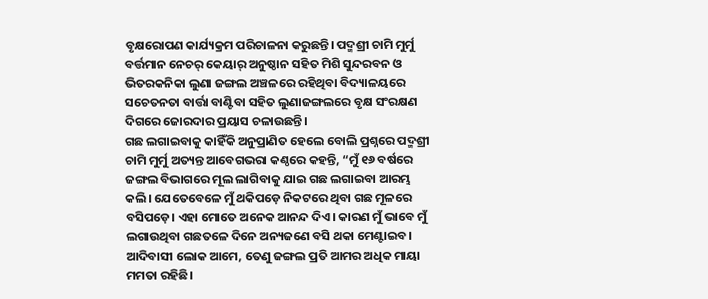ବୃକ୍ଷରୋପଣ କାର୍ଯ୍ୟକ୍ରମ ପରିଚାଳନା କରୁଛନ୍ତି। ପଦ୍ମଶ୍ରୀ ଚାମି ମୁର୍ମୁ ବର୍ତ୍ତମାନ ନେଚର୍ କେୟାର୍ ଅନୁଷ୍ଠାନ ସହିତ ମିଶି ସୁନ୍ଦରବନ ଓ ଭିତରକନିକା ଲୁଣା ଜଙ୍ଗଲ ଅଞ୍ଚଳରେ ରହିଥିବା ବିଦ୍ୟାଳୟରେ ସଚେତନତା ବାର୍ତ୍ତା ବାଣ୍ଟିବା ସହିତ ଲୁଣାଜଙ୍ଗଲରେ ବୃକ୍ଷ ସଂରକ୍ଷଣ ଦିଗରେ ଜୋରଦାର ପ୍ରୟାସ ଚଳାଉଛନ୍ତି।
ଗଛ ଲଗାଇବାକୁ କାହିଁକି ଅନୁପ୍ରାଣିତ ହେଲେ ବୋଲି ପ୍ରଶ୍ନରେ ପଦ୍ମଶ୍ରୀ ଚାମି ମୁର୍ମୁ ଅତ୍ୟନ୍ତ ଆବେଗଭରା କଣ୍ଠରେ କହନ୍ତି, “ମୁଁ ୧୬ ବର୍ଷରେ ଜଙ୍ଗଲ ବିଭାଗରେ ମୂଲ ଲାଗିବାକୁ ଯାଇ ଗଛ ଲଗାଇବା ଆରମ୍ଭ କଲି। ଯେତେବେଳେ ମୁଁ ଥକିପଡ଼େ ନିକଟରେ ଥିବା ଗଛ ମୂଳରେ ବସିପଡ଼େ। ଏହା ମୋତେ ଅନେକ ଆନନ୍ଦ ଦିଏ। କାରଣ ମୁଁ ଭାବେ ମୁଁ ଲଗାଉଥିବା ଗଛତଳେ ଦିନେ ଅନ୍ୟଜଣେ ବସି ଥକା ମେଣ୍ଟାଇବ। ଆଦିବାସୀ ଲୋକ ଆମେ, ତେଣୁ ଜଙ୍ଗଲ ପ୍ରତି ଆମର ଅଧିକ ମାୟା ମମତା ରହିଛି।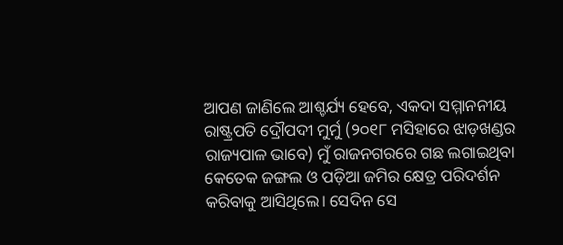ଆପଣ ଜାଣିଲେ ଆଶ୍ଚର୍ଯ୍ୟ ହେବେ, ଏକଦା ସମ୍ମାନନୀୟ ରାଷ୍ଟ୍ରପତି ଦ୍ରୌପଦୀ ମୁର୍ମୁ (୨୦୧୮ ମସିହାରେ ଝାଡ଼ଖଣ୍ଡର ରାଜ୍ୟପାଳ ଭାବେ) ମୁଁ ରାଜନଗରରେ ଗଛ ଲଗାଇଥିବା କେତେକ ଜଙ୍ଗଲ ଓ ପଡ଼ିଆ ଜମିର କ୍ଷେତ୍ର ପରିଦର୍ଶନ କରିବାକୁ ଆସିଥିଲେ। ସେଦିନ ସେ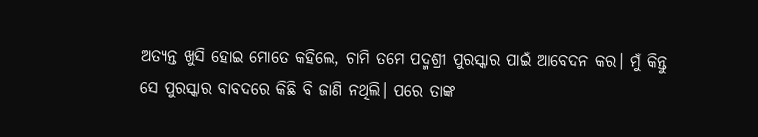ଅତ୍ୟନ୍ତ ଖୁସି ହୋଇ ମୋତେ କହିଲେ, ଚାମି ତମେ ପଦ୍ମଶ୍ରୀ ପୁରସ୍କାର ପାଇଁ ଆବେଦନ କର। ମୁଁ କିନ୍ତୁ ସେ ପୁରସ୍କାର ବାବଦରେ କିଛି ବି ଜାଣି ନଥିଲି। ପରେ ତାଙ୍କ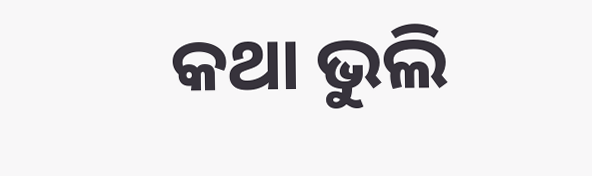କଥା ଭୁଲି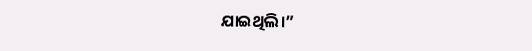ଯାଇଥିଲି।”